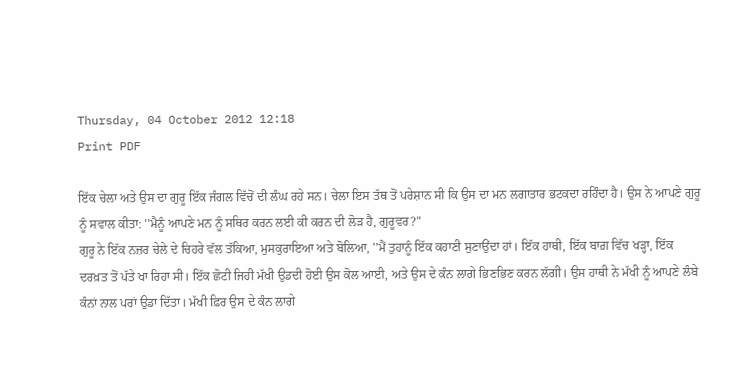Thursday, 04 October 2012 12:18
Print PDF

ਇੱਕ ਚੇਲਾ ਅਤੇ ਉਸ ਦਾ ਗੁਰੂ ਇੱਕ ਜੰਗਲ ਵਿੱਚੋਂ ਦੀ ਲੰਘ ਰਹੇ ਸਨ। ਚੇਲਾ ਇਸ ਤੱਥ ਤੋਂ ਪਰੇਸ਼ਾਨ ਸੀ ਕਿ ਉਸ ਦਾ ਮਨ ਲਗਾਤਾਰ ਭਟਕਦਾ ਰਹਿੰਦਾ ਹੈ। ਉਸ ਨੇ ਆਪਣੇ ਗੁਰੂ ਨੂੰ ਸਵਾਲ ਕੀਤਾ: ''ਮੈਨੂੰ ਆਪਣੇ ਮਨ ਨੂੰ ਸਥਿਰ ਕਰਨ ਲਈ ਕੀ ਕਰਨ ਦੀ ਲੋੜ ਹੈ, ਗੁਰੂਵਰ?"
ਗੁਰੂ ਨੇ ਇੱਕ ਨਜ਼ਰ ਚੇਲੇ ਦੇ ਚਿਹਰੇ ਵੱਲ ਤੱਕਿਆ, ਮੁਸਕੁਰਾਇਆ ਅਤੇ ਬੋਲਿਆ, ''ਮੈਂ ਤੁਹਾਨੂੰ ਇੱਕ ਕਹਾਣੀ ਸੁਣਾਉਂਦਾ ਹਾਂ। ਇੱਕ ਹਾਥੀ, ਇੱਕ ਬਾਗ਼ ਵਿੱਚ ਖੜ੍ਹਾ, ਇੱਕ ਦਰਖ਼ਤ ਤੋਂ ਪੱਤੇ ਖਾ ਰਿਹਾ ਸੀ। ਇੱਕ ਛੋਟੀ ਜਿਹੀ ਮੱਖੀ ਉਡਦੀ ਹੋਈ ਉਸ ਕੋਲ ਆਈ, ਅਤੇ ਉਸ ਦੇ ਕੰਨ ਲਾਗੇ ਭਿਣਭਿਣ ਕਰਨ ਲੱਗੀ। ਉਸ ਹਾਥੀ ਨੇ ਮੱਖੀ ਨੂੰ ਆਪਣੇ ਲੰਬੇ ਕੰਨਾਂ ਨਾਲ ਪਰਾਂ ਉਡਾ ਦਿੱਤਾ। ਮੱਖੀ ਫ਼ਿਰ ਉਸ ਦੇ ਕੰਨ ਲਾਗੇ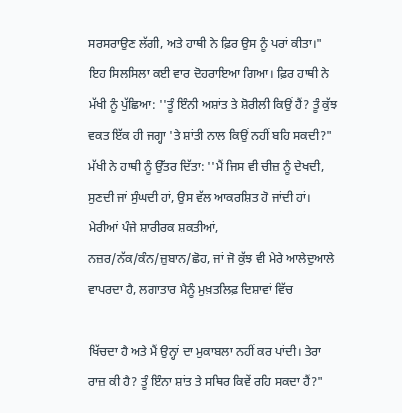ਸਰਸਰਾਉਣ ਲੱਗੀ, ਅਤੇ ਹਾਥੀ ਨੇ ਫ਼ਿਰ ਉਸ ਨੂੰ ਪਰਾਂ ਕੀਤਾ।"
ਇਹ ਸਿਲਸਿਲਾ ਕਈ ਵਾਰ ਦੋਹਰਾਇਆ ਗਿਆ। ਫ਼ਿਰ ਹਾਥੀ ਨੇ ਮੱਖੀ ਨੂੰ ਪੁੱਛਿਆ: ''ਤੂੰ ਇੰਨੀ ਅਸ਼ਾਂਤ ਤੇ ਸ਼ੋਰੀਲੀ ਕਿਉਂ ਹੈਂ? ਤੂੰ ਕੁੱਝ ਵਕਤ ਇੱਕ ਹੀ ਜਗ੍ਹਾ 'ਤੇ ਸ਼ਾਂਤੀ ਨਾਲ ਕਿਉਂ ਨਹੀਂ ਬਹਿ ਸਕਦੀ?"
ਮੱਖੀ ਨੇ ਹਾਥੀ ਨੂੰ ਉੱਤਰ ਦਿੱਤਾ: ''ਮੈਂ ਜਿਸ ਵੀ ਚੀਜ਼ ਨੂੰ ਦੇਖਦੀ, ਸੁਣਦੀ ਜਾਂ ਸੁੰਘਦੀ ਹਾਂ, ਉਸ ਵੱਲ ਆਕਰਸ਼ਿਤ ਹੋ ਜਾਂਦੀ ਹਾਂ। ਮੇਰੀਆਂ ਪੰਜੇ ਸ਼ਾਰੀਰਕ ਸ਼ਕਤੀਆਂ, ਨਜ਼ਰ/ਨੱਕ/ਕੰਨ/ਜ਼ੁਬਾਨ/ਛੋਹ, ਜਾਂ ਜੋ ਕੁੱਝ ਵੀ ਮੇਰੇ ਆਲੇਦੁਆਲੇ ਵਾਪਰਦਾ ਹੈ, ਲਗਾਤਾਰ ਮੈਨੂੰ ਮੁਖ਼ਤਲਿਫ਼ ਦਿਸ਼ਾਵਾਂ ਵਿੱਚ

ਖਿੱਚਦਾ ਹੈ ਅਤੇ ਮੈਂ ਉਨ੍ਹਾਂ ਦਾ ਮੁਕਾਬਲਾ ਨਹੀਂ ਕਰ ਪਾਂਦੀ। ਤੇਰਾ ਰਾਜ਼ ਕੀ ਹੈ? ਤੂੰ ਇੰਨਾ ਸ਼ਾਂਤ ਤੇ ਸਥਿਰ ਕਿਵੇਂ ਰਹਿ ਸਕਦਾ ਹੈਂ?"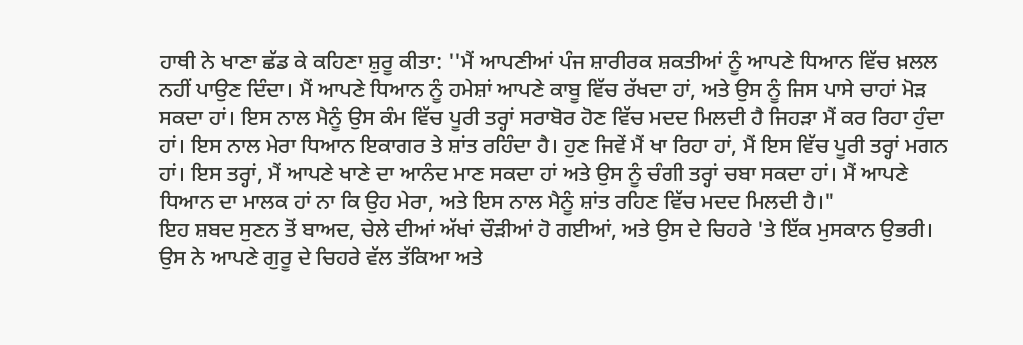ਹਾਥੀ ਨੇ ਖਾਣਾ ਛੱਡ ਕੇ ਕਹਿਣਾ ਸ਼ੁਰੂ ਕੀਤਾ: ''ਮੈਂ ਆਪਣੀਆਂ ਪੰਜ ਸ਼ਾਰੀਰਕ ਸ਼ਕਤੀਆਂ ਨੂੰ ਆਪਣੇ ਧਿਆਨ ਵਿੱਚ ਖ਼ਲਲ ਨਹੀਂ ਪਾਉਣ ਦਿੰਦਾ। ਮੈਂ ਆਪਣੇ ਧਿਆਨ ਨੂੰ ਹਮੇਸ਼ਾਂ ਆਪਣੇ ਕਾਬੂ ਵਿੱਚ ਰੱਖਦਾ ਹਾਂ, ਅਤੇ ਉਸ ਨੂੰ ਜਿਸ ਪਾਸੇ ਚਾਹਾਂ ਮੋੜ ਸਕਦਾ ਹਾਂ। ਇਸ ਨਾਲ ਮੈਨੂੰ ਉਸ ਕੰਮ ਵਿੱਚ ਪੂਰੀ ਤਰ੍ਹਾਂ ਸਰਾਬੋਰ ਹੋਣ ਵਿੱਚ ਮਦਦ ਮਿਲਦੀ ਹੈ ਜਿਹੜਾ ਮੈਂ ਕਰ ਰਿਹਾ ਹੁੰਦਾ ਹਾਂ। ਇਸ ਨਾਲ ਮੇਰਾ ਧਿਆਨ ਇਕਾਗਰ ਤੇ ਸ਼ਾਂਤ ਰਹਿੰਦਾ ਹੈ। ਹੁਣ ਜਿਵੇਂ ਮੈਂ ਖਾ ਰਿਹਾ ਹਾਂ, ਮੈਂ ਇਸ ਵਿੱਚ ਪੂਰੀ ਤਰ੍ਹਾਂ ਮਗਨ ਹਾਂ। ਇਸ ਤਰ੍ਹਾਂ, ਮੈਂ ਆਪਣੇ ਖਾਣੇ ਦਾ ਆਨੰਦ ਮਾਣ ਸਕਦਾ ਹਾਂ ਅਤੇ ਉਸ ਨੂੰ ਚੰਗੀ ਤਰ੍ਹਾਂ ਚਬਾ ਸਕਦਾ ਹਾਂ। ਮੈਂ ਆਪਣੇ ਧਿਆਨ ਦਾ ਮਾਲਕ ਹਾਂ ਨਾ ਕਿ ਉਹ ਮੇਰਾ, ਅਤੇ ਇਸ ਨਾਲ ਮੈਨੂੰ ਸ਼ਾਂਤ ਰਹਿਣ ਵਿੱਚ ਮਦਦ ਮਿਲਦੀ ਹੈ।"
ਇਹ ਸ਼ਬਦ ਸੁਣਨ ਤੋਂ ਬਾਅਦ, ਚੇਲੇ ਦੀਆਂ ਅੱਖਾਂ ਚੌੜੀਆਂ ਹੋ ਗਈਆਂ, ਅਤੇ ਉਸ ਦੇ ਚਿਹਰੇ 'ਤੇ ਇੱਕ ਮੁਸਕਾਨ ਉਭਰੀ। ਉਸ ਨੇ ਆਪਣੇ ਗੁਰੂ ਦੇ ਚਿਹਰੇ ਵੱਲ ਤੱਕਿਆ ਅਤੇ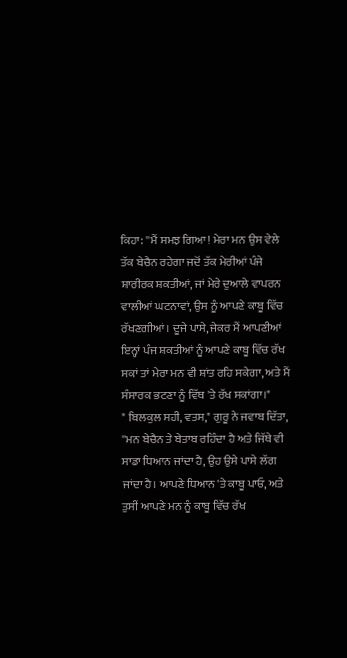ਕਿਹਾ: ''ਮੈਂ ਸਮਝ ਗਿਆ! ਮੇਰਾ ਮਨ ਉਸ ਵੇਲੇ ਤੱਕ ਬੇਚੈਨ ਰਹੇਗਾ ਜਦੋਂ ਤੱਕ ਮੇਰੀਆਂ ਪੰਜੇ ਸ਼ਾਰੀਰਕ ਸ਼ਕਤੀਆਂ, ਜਾਂ ਮੇਰੇ ਦੁਆਲੇ ਵਾਪਰਨ ਵਾਲੀਆਂ ਘਟਨਾਵਾਂ, ਉਸ ਨੂੰ ਆਪਣੇ ਕਾਬੂ ਵਿੱਚ ਰੱਖਣਗੀਆਂ। ਦੂਜੇ ਪਾਸੇ, ਜੇਕਰ ਮੈਂ ਆਪਣੀਆਂ ਇਨ੍ਹਾਂ ਪੰਜ ਸ਼ਕਤੀਆਂ ਨੂੰ ਆਪਣੇ ਕਾਬੂ ਵਿੱਚ ਰੱਖ ਸਕਾਂ ਤਾਂ ਮੇਰਾ ਮਨ ਵੀ ਸ਼ਾਂਤ ਰਹਿ ਸਕੇਗਾ, ਅਤੇ ਮੈਂ ਸੰਸਾਰਕ ਭਟਣਾ ਨੂੰ ਵਿੱਥ 'ਤੇ ਰੱਖ ਸਕਾਂਗਾ।"
" ਬਿਲਕੁਲ ਸਹੀ, ਵਤਸ," ਗੁਰੂ ਨੇ ਜਵਾਬ ਦਿੱਤਾ, ''ਮਨ ਬੇਚੈਨ ਤੇ ਬੇਤਾਬ ਰਹਿੰਦਾ ਹੈ ਅਤੇ ਜਿੱਥੇ ਵੀ ਸਾਡਾ ਧਿਆਨ ਜਾਂਦਾ ਹੈ, ਉਹ ਉਸੇ ਪਾਸੇ ਲੱਗ ਜਾਂਦਾ ਹੈ। ਆਪਣੇ ਧਿਆਨ 'ਤੇ ਕਾਬੂ ਪਾਓ, ਅਤੇ ਤੁਸੀਂ ਆਪਣੇ ਮਨ ਨੂੰ ਕਾਬੂ ਵਿੱਚ ਰੱਖ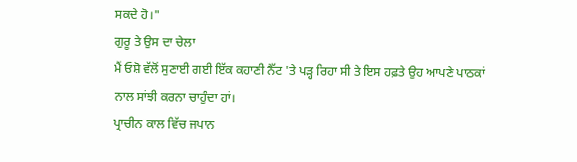ਸਕਦੇ ਹੋ।"
ਗੁਰੂ ਤੇ ਉਸ ਦਾ ਚੇਲਾ
ਮੈਂ ਓਸ਼ੋ ਵੱਲੋਂ ਸੁਣਾਈ ਗਈ ਇੱਕ ਕਹਾਣੀ ਨੈੱਟ 'ਤੇ ਪੜ੍ਹ ਰਿਹਾ ਸੀ ਤੇ ਇਸ ਹਫ਼ਤੇ ਉਹ ਆਪਣੇ ਪਾਠਕਾਂ ਨਾਲ ਸਾਂਝੀ ਕਰਨਾ ਚਾਹੁੰਦਾ ਹਾਂ।
ਪ੍ਰਾਚੀਨ ਕਾਲ ਵਿੱਚ ਜਪਾਨ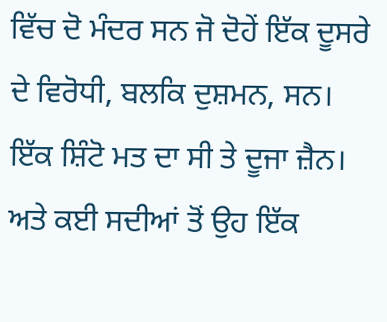ਵਿੱਚ ਦੋ ਮੰਦਰ ਸਨ ਜੋ ਦੋਹੇਂ ਇੱਕ ਦੂਸਰੇ ਦੇ ਵਿਰੋਧੀ, ਬਲਕਿ ਦੁਸ਼ਮਨ, ਸਨ। ਇੱਕ ਸ਼ਿੰਟੋ ਮਤ ਦਾ ਸੀ ਤੇ ਦੂਜਾ ਜ਼ੈਨ। ਅਤੇ ਕਈ ਸਦੀਆਂ ਤੋਂ ਉਹ ਇੱਕ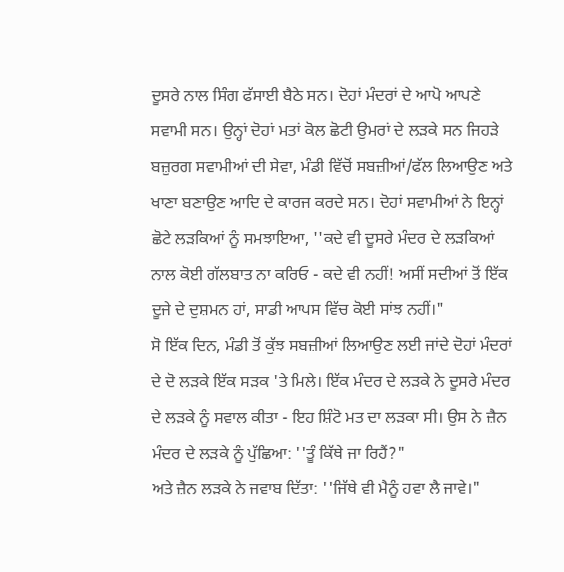ਦੂਸਰੇ ਨਾਲ ਸਿੰਗ ਫੱਸਾਈ ਬੈਠੇ ਸਨ। ਦੋਹਾਂ ਮੰਦਰਾਂ ਦੇ ਆਪੋ ਆਪਣੇ ਸਵਾਮੀ ਸਨ। ਉਨ੍ਹਾਂ ਦੋਹਾਂ ਮਤਾਂ ਕੋਲ ਛੋਟੀ ਉਮਰਾਂ ਦੇ ਲੜਕੇ ਸਨ ਜਿਹੜੇ ਬਜ਼ੁਰਗ ਸਵਾਮੀਆਂ ਦੀ ਸੇਵਾ, ਮੰਡੀ ਵਿੱਚੋਂ ਸਬਜ਼ੀਆਂ/ਫੱਲ ਲਿਆਉਣ ਅਤੇ ਖਾਣਾ ਬਣਾਉਣ ਆਦਿ ਦੇ ਕਾਰਜ ਕਰਦੇ ਸਨ। ਦੋਹਾਂ ਸਵਾਮੀਆਂ ਨੇ ਇਨ੍ਹਾਂ ਛੋਟੇ ਲੜਕਿਆਂ ਨੂੰ ਸਮਝਾਇਆ, ''ਕਦੇ ਵੀ ਦੂਸਰੇ ਮੰਦਰ ਦੇ ਲੜਕਿਆਂ ਨਾਲ ਕੋਈ ਗੱਲਬਾਤ ਨਾ ਕਰਿਓ - ਕਦੇ ਵੀ ਨਹੀਂ! ਅਸੀਂ ਸਦੀਆਂ ਤੋਂ ਇੱਕ ਦੂਜੇ ਦੇ ਦੁਸ਼ਮਨ ਹਾਂ, ਸਾਡੀ ਆਪਸ ਵਿੱਚ ਕੋਈ ਸਾਂਝ ਨਹੀਂ।"
ਸੋ ਇੱਕ ਦਿਨ, ਮੰਡੀ ਤੋਂ ਕੁੱਝ ਸਬਜ਼ੀਆਂ ਲਿਆਉਣ ਲਈ ਜਾਂਦੇ ਦੋਹਾਂ ਮੰਦਰਾਂ ਦੇ ਦੋ ਲੜਕੇ ਇੱਕ ਸੜਕ 'ਤੇ ਮਿਲੇ। ਇੱਕ ਮੰਦਰ ਦੇ ਲੜਕੇ ਨੇ ਦੂਸਰੇ ਮੰਦਰ ਦੇ ਲੜਕੇ ਨੂੰ ਸਵਾਲ ਕੀਤਾ - ਇਹ ਸ਼ਿੰਟੋ ਮਤ ਦਾ ਲੜਕਾ ਸੀ। ਉਸ ਨੇ ਜ਼ੈਨ ਮੰਦਰ ਦੇ ਲੜਕੇ ਨੂੰ ਪੁੱਛਿਆ: ''ਤੂੰ ਕਿੱਥੇ ਜਾ ਰਿਹੈਂ?"
ਅਤੇ ਜ਼ੈਨ ਲੜਕੇ ਨੇ ਜਵਾਬ ਦਿੱਤਾ: ''ਜਿੱਥੇ ਵੀ ਮੈਨੂੰ ਹਵਾ ਲੈ ਜਾਵੇ।"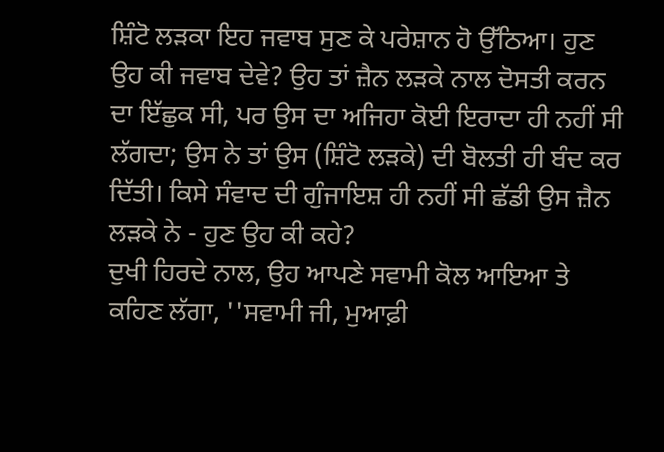ਸ਼ਿੰਟੋ ਲੜਕਾ ਇਹ ਜਵਾਬ ਸੁਣ ਕੇ ਪਰੇਸ਼ਾਨ ਹੋ ਉੱਠਿਆ। ਹੁਣ ਉਹ ਕੀ ਜਵਾਬ ਦੇਵੇ? ਉਹ ਤਾਂ ਜ਼ੈਨ ਲੜਕੇ ਨਾਲ ਦੋਸਤੀ ਕਰਨ ਦਾ ਇੱਛੁਕ ਸੀ, ਪਰ ਉਸ ਦਾ ਅਜਿਹਾ ਕੋਈ ਇਰਾਦਾ ਹੀ ਨਹੀਂ ਸੀ ਲੱਗਦਾ; ਉਸ ਨੇ ਤਾਂ ਉਸ (ਸ਼ਿੰਟੋ ਲੜਕੇ) ਦੀ ਬੋਲਤੀ ਹੀ ਬੰਦ ਕਰ ਦਿੱਤੀ। ਕਿਸੇ ਸੰਵਾਦ ਦੀ ਗੁੰਜਾਇਸ਼ ਹੀ ਨਹੀਂ ਸੀ ਛੱਡੀ ਉਸ ਜ਼ੈਨ ਲੜਕੇ ਨੇ - ਹੁਣ ਉਹ ਕੀ ਕਹੇ?
ਦੁਖੀ ਹਿਰਦੇ ਨਾਲ, ਉਹ ਆਪਣੇ ਸਵਾਮੀ ਕੋਲ ਆਇਆ ਤੇ ਕਹਿਣ ਲੱਗਾ, ''ਸਵਾਮੀ ਜੀ, ਮੁਆਫ਼ੀ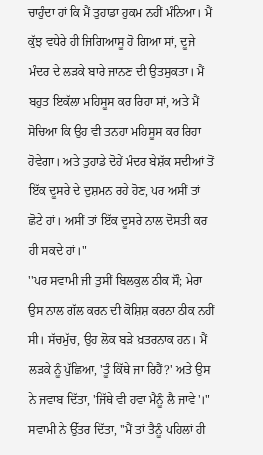ਚਾਹੁੰਦਾ ਹਾਂ ਕਿ ਮੈਂ ਤੁਹਾਡਾ ਹੁਕਮ ਨਹੀਂ ਮੰਨਿਆ। ਮੈਂ ਕੁੱਝ ਵਧੇਰੇ ਹੀ ਜਿਗਿਆਸੂ ਹੋ ਗਿਆ ਸਾਂ, ਦੂਜੇ ਮੰਦਰ ਦੇ ਲੜਕੇ ਬਾਰੇ ਜਾਨਣ ਦੀ ਉਤਸੁਕਤਾ। ਮੈਂ ਬਹੁਤ ਇਕੱਲਾ ਮਹਿਸੂਸ ਕਰ ਰਿਹਾ ਸਾਂ, ਅਤੇ ਮੈਂ ਸੋਚਿਆ ਕਿ ਉਹ ਵੀ ਤਨਹਾ ਮਹਿਸੂਸ ਕਰ ਰਿਹਾ ਹੋਵੇਗਾ। ਅਤੇ ਤੁਹਾਡੇ ਦੋਹੇਂ ਮੰਦਰ ਬੇਸ਼ੱਕ ਸਦੀਆਂ ਤੋਂ ਇੱਕ ਦੂਸਰੇ ਦੇ ਦੁਸ਼ਮਨ ਰਹੇ ਹੋਣ, ਪਰ ਅਸੀਂ ਤਾਂ ਛੋਟੇ ਹਾਂ। ਅਸੀਂ ਤਾਂ ਇੱਕ ਦੂਸਰੇ ਨਾਲ ਦੋਸਤੀ ਕਰ ਹੀ ਸਕਦੇ ਹਾਂ।"
''ਪਰ ਸਵਾਮੀ ਜੀ ਤੁਸੀਂ ਬਿਲਕੁਲ ਠੀਕ ਸੌ; ਮੇਰਾ ਉਸ ਨਾਲ ਗੱਲ ਕਰਨ ਦੀ ਕੋਸ਼ਿਸ਼ ਕਰਨਾ ਠੀਕ ਨਹੀਂ ਸੀ। ਸੱਚਮੁੱਚ, ਉਹ ਲੋਕ ਬੜੇ ਖ਼ਤਰਨਾਕ ਹਨ। ਮੈਂ ਲੜਕੇ ਨੂੰ ਪੁੱਛਿਆ, 'ਤੂੰ ਕਿੱਥੇ ਜਾ ਰਿਹੈਂ?' ਅਤੇ ਉਸ ਨੇ ਜਵਾਬ ਦਿੱਤਾ, 'ਜਿੱਥੇ ਵੀ ਹਵਾ ਮੈਨੂੰ ਲੈ ਜਾਵੇ'।"
ਸਵਾਮੀ ਨੇ ਉੱਤਰ ਦਿੱਤਾ, ''ਮੈਂ ਤਾਂ ਤੈਨੂੰ ਪਹਿਲਾਂ ਹੀ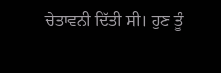ਚੇਤਾਵਨੀ ਦਿੱਤੀ ਸੀ। ਹੁਣ ਤੂੰ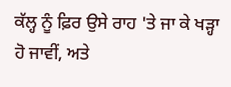ਕੱਲ੍ਹ ਨੂੰ ਫ਼ਿਰ ਉਸੇ ਰਾਹ 'ਤੇ ਜਾ ਕੇ ਖੜ੍ਹਾ ਹੋ ਜਾਵੀਂ, ਅਤੇ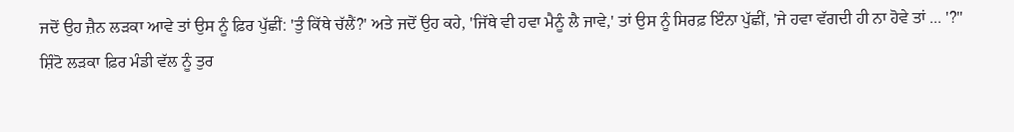ਜਦੋਂ ਉਹ ਜ਼ੈਨ ਲੜਕਾ ਆਵੇ ਤਾਂ ਉਸ ਨੂੰ ਫ਼ਿਰ ਪੁੱਛੀਂ: 'ਤੁੰ ਕਿੱਥੇ ਚੱਲੈਂ?' ਅਤੇ ਜਦੋਂ ਉਹ ਕਹੇ, 'ਜਿੱਥੇ ਵੀ ਹਵਾ ਮੈਨੂੰ ਲੈ ਜਾਵੇ,' ਤਾਂ ਉਸ ਨੂੰ ਸਿਰਫ਼ ਇੰਨਾ ਪੁੱਛੀਂ, 'ਜੇ ਹਵਾ ਵੱਗਦੀ ਹੀ ਨਾ ਹੋਵੇ ਤਾਂ ... '?"
ਸ਼ਿੰਟੋ ਲੜਕਾ ਫ਼ਿਰ ਮੰਡੀ ਵੱਲ ਨੂੰ ਤੁਰ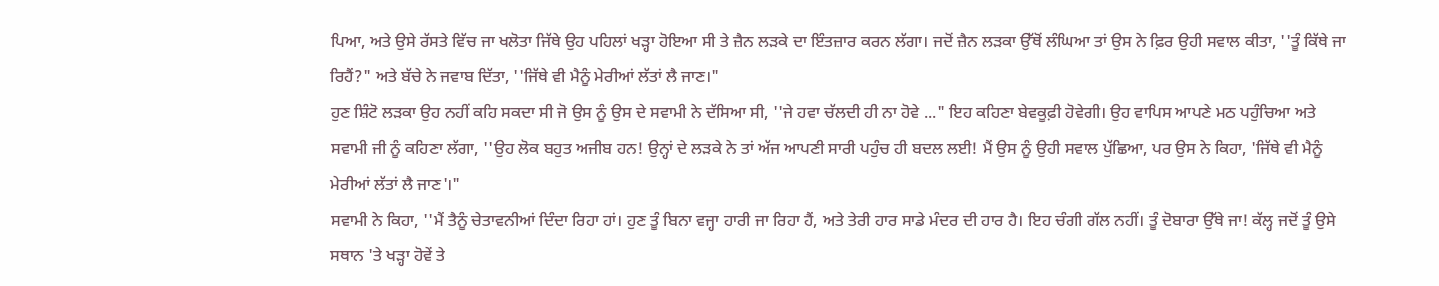ਪਿਆ, ਅਤੇ ਉਸੇ ਰੱਸਤੇ ਵਿੱਚ ਜਾ ਖਲੋਤਾ ਜਿੱਥੇ ਉਹ ਪਹਿਲਾਂ ਖੜ੍ਹਾ ਹੋਇਆ ਸੀ ਤੇ ਜ਼ੈਨ ਲੜਕੇ ਦਾ ਇੰਤਜ਼ਾਰ ਕਰਨ ਲੱਗਾ। ਜਦੋਂ ਜ਼ੈਨ ਲੜਕਾ ਉੱਥੋਂ ਲੰਘਿਆ ਤਾਂ ਉਸ ਨੇ ਫ਼ਿਰ ਉਹੀ ਸਵਾਲ ਕੀਤਾ, ''ਤੂੰ ਕਿੱਥੇ ਜਾ ਰਿਹੈਂ?" ਅਤੇ ਬੱਚੇ ਨੇ ਜਵਾਬ ਦਿੱਤਾ, ''ਜਿੱਥੇ ਵੀ ਮੈਨੂੰ ਮੇਰੀਆਂ ਲੱਤਾਂ ਲੈ ਜਾਣ।"
ਹੁਣ ਸ਼ਿੰਟੋ ਲੜਕਾ ਉਹ ਨਹੀਂ ਕਹਿ ਸਕਦਾ ਸੀ ਜੋ ਉਸ ਨੂੰ ਉਸ ਦੇ ਸਵਾਮੀ ਨੇ ਦੱਸਿਆ ਸੀ, ''ਜੇ ਹਵਾ ਚੱਲਦੀ ਹੀ ਨਾ ਹੋਵੇ ..." ਇਹ ਕਹਿਣਾ ਬੇਵਕੂਫ਼ੀ ਹੋਵੇਗੀ। ਉਹ ਵਾਪਿਸ ਆਪਣੇ ਮਠ ਪਹੁੰਚਿਆ ਅਤੇ ਸਵਾਮੀ ਜੀ ਨੂੰ ਕਹਿਣਾ ਲੱਗਾ, ''ਉਹ ਲੋਕ ਬਹੁਤ ਅਜੀਬ ਹਨ! ਉਨ੍ਹਾਂ ਦੇ ਲੜਕੇ ਨੇ ਤਾਂ ਅੱਜ ਆਪਣੀ ਸਾਰੀ ਪਹੁੰਚ ਹੀ ਬਦਲ ਲਈ! ਮੈਂ ਉਸ ਨੂੰ ਉਹੀ ਸਵਾਲ ਪੁੱਛਿਆ, ਪਰ ਉਸ ਨੇ ਕਿਹਾ, 'ਜਿੱਥੇ ਵੀ ਮੈਨੂੰ ਮੇਰੀਆਂ ਲੱਤਾਂ ਲੈ ਜਾਣ'।"
ਸਵਾਮੀ ਨੇ ਕਿਹਾ, ''ਮੈਂ ਤੈਨੂੰ ਚੇਤਾਵਨੀਆਂ ਦਿੰਦਾ ਰਿਹਾ ਹਾਂ। ਹੁਣ ਤੂੰ ਬਿਨਾ ਵਜ੍ਹਾ ਹਾਰੀ ਜਾ ਰਿਹਾ ਹੈਂ, ਅਤੇ ਤੇਰੀ ਹਾਰ ਸਾਡੇ ਮੰਦਰ ਦੀ ਹਾਰ ਹੈ। ਇਹ ਚੰਗੀ ਗੱਲ ਨਹੀਂ। ਤੂੰ ਦੋਬਾਰਾ ਉੱਥੇ ਜਾ! ਕੱਲ੍ਹ ਜਦੋਂ ਤੂੰ ਉਸੇ ਸਥਾਨ 'ਤੇ ਖੜ੍ਹਾ ਹੋਵੇਂ ਤੇ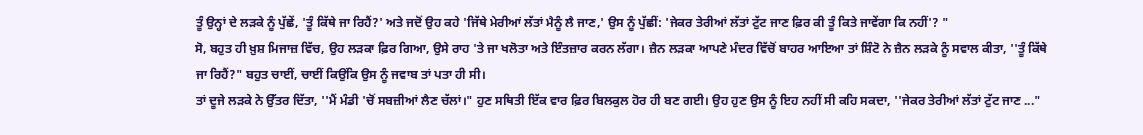ਤੂੰ ਉਨ੍ਹਾਂ ਦੇ ਲੜਕੇ ਨੂੰ ਪੁੱਛੇਂ, 'ਤੂੰ ਕਿੱਥੇ ਜਾ ਰਿਹੈਂ?' ਅਤੇ ਜਦੋਂ ਉਹ ਕਹੇ 'ਜਿੱਥੇ ਮੇਰੀਆਂ ਲੱਤਾਂ ਮੈਨੂੰ ਲੈ ਜਾਣ,' ਉਸ ਨੂੰ ਪੁੱਛੀਂ: 'ਜੇਕਰ ਤੇਰੀਆਂ ਲੱਤਾਂ ਟੁੱਟ ਜਾਣ ਫ਼ਿਰ ਕੀ ਤੂੰ ਕਿਤੇ ਜਾਵੇਂਗਾ ਕਿ ਨਹੀਂ'? "
ਸੋ, ਬਹੁਤ ਹੀ ਖ਼ੁਸ਼ ਮਿਜਾਜ਼ ਵਿੱਚ, ਉਹ ਲੜਕਾ ਫ਼ਿਰ ਗਿਆ, ਉਸੇ ਰਾਹ 'ਤੇ ਜਾ ਖਲੋਤਾ ਅਤੇ ਇੰਤਜ਼ਾਰ ਕਰਨ ਲੱਗਾ। ਜ਼ੈਨ ਲੜਕਾ ਆਪਣੇ ਮੰਦਰ ਵਿੱਚੋਂ ਬਾਹਰ ਆਇਆ ਤਾਂ ਸ਼ਿੰਟੋ ਨੇ ਜ਼ੈਨ ਲੜਕੇ ਨੂੰ ਸਵਾਲ ਕੀਤਾ, ''ਤੂੰ ਕਿੱਥੇ ਜਾ ਰਿਹੈਂ?" ਬਹੁਤ ਚਾਈਂ, ਚਾਈਂ ਕਿਉਂਕਿ ਉਸ ਨੂੰ ਜਵਾਬ ਤਾਂ ਪਤਾ ਹੀ ਸੀ।
ਤਾਂ ਦੂਜੇ ਲੜਕੇ ਨੇ ਉੱਤਰ ਦਿੱਤਾ, ''ਮੈਂ ਮੰਡੀ 'ਚੋਂ ਸਬਜ਼ੀਆਂ ਲੈਣ ਚੱਲਾਂ।" ਹੁਣ ਸਥਿਤੀ ਇੱਕ ਵਾਰ ਫ਼ਿਰ ਬਿਲਕੁਲ ਹੋਰ ਹੀ ਬਣ ਗਈ। ਉਹ ਹੁਣ ਉਸ ਨੂੰ ਇਹ ਨਹੀਂ ਸੀ ਕਹਿ ਸਕਦਾ, ''ਜੇਕਰ ਤੇਰੀਆਂ ਲੱਤਾਂ ਟੁੱਟ ਜਾਣ ..."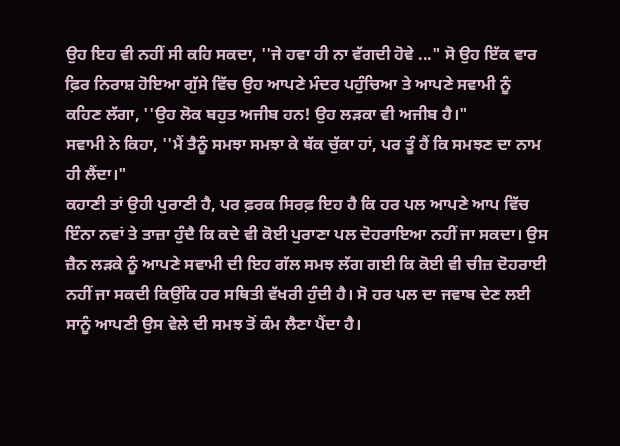ਉਹ ਇਹ ਵੀ ਨਹੀਂ ਸੀ ਕਹਿ ਸਕਦਾ, ''ਜੇ ਹਵਾ ਹੀ ਨਾ ਵੱਗਦੀ ਹੋਵੇ ..." ਸੋ ਉਹ ਇੱਕ ਵਾਰ ਫ਼ਿਰ ਨਿਰਾਸ਼ ਹੋਇਆ ਗੁੱਸੇ ਵਿੱਚ ਉਹ ਆਪਣੇ ਮੰਦਰ ਪਹੁੰਚਿਆ ਤੇ ਆਪਣੇ ਸਵਾਮੀ ਨੂੰ ਕਹਿਣ ਲੱਗਾ, ''ਉਹ ਲੋਕ ਬਹੁਤ ਅਜੀਬ ਹਨ! ਉਹ ਲੜਕਾ ਵੀ ਅਜੀਬ ਹੈ।"
ਸਵਾਮੀ ਨੇ ਕਿਹਾ, ''ਮੈਂ ਤੈਨੂੰ ਸਮਝਾ ਸਮਝਾ ਕੇ ਥੱਕ ਚੁੱਕਾ ਹਾਂ, ਪਰ ਤੂੰ ਹੈਂ ਕਿ ਸਮਝਣ ਦਾ ਨਾਮ ਹੀ ਲੈਂਦਾ।"
ਕਹਾਣੀ ਤਾਂ ਉਹੀ ਪੁਰਾਣੀ ਹੈ, ਪਰ ਫ਼ਰਕ ਸਿਰਫ਼ ਇਹ ਹੈ ਕਿ ਹਰ ਪਲ ਆਪਣੇ ਆਪ ਵਿੱਚ ਇੰਨਾ ਨਵਾਂ ਤੇ ਤਾਜ਼ਾ ਹੁੰਦੈ ਕਿ ਕਦੇ ਵੀ ਕੋਈ ਪੁਰਾਣਾ ਪਲ ਦੋਹਰਾਇਆ ਨਹੀਂ ਜਾ ਸਕਦਾ। ਉਸ ਜ਼ੈਨ ਲੜਕੇ ਨੂੰ ਆਪਣੇ ਸਵਾਮੀ ਦੀ ਇਹ ਗੱਲ ਸਮਝ ਲੱਗ ਗਈ ਕਿ ਕੋਈ ਵੀ ਚੀਜ਼ ਦੋਹਰਾਈ ਨਹੀਂ ਜਾ ਸਕਦੀ ਕਿਉਂਕਿ ਹਰ ਸਥਿਤੀ ਵੱਖਰੀ ਹੁੰਦੀ ਹੈ। ਸੋ ਹਰ ਪਲ ਦਾ ਜਵਾਬ ਦੇਣ ਲਈ ਸਾਨੂੰ ਆਪਣੀ ਉਸ ਵੇਲੇ ਦੀ ਸਮਝ ਤੋਂ ਕੰਮ ਲੈਣਾ ਪੈਂਦਾ ਹੈ।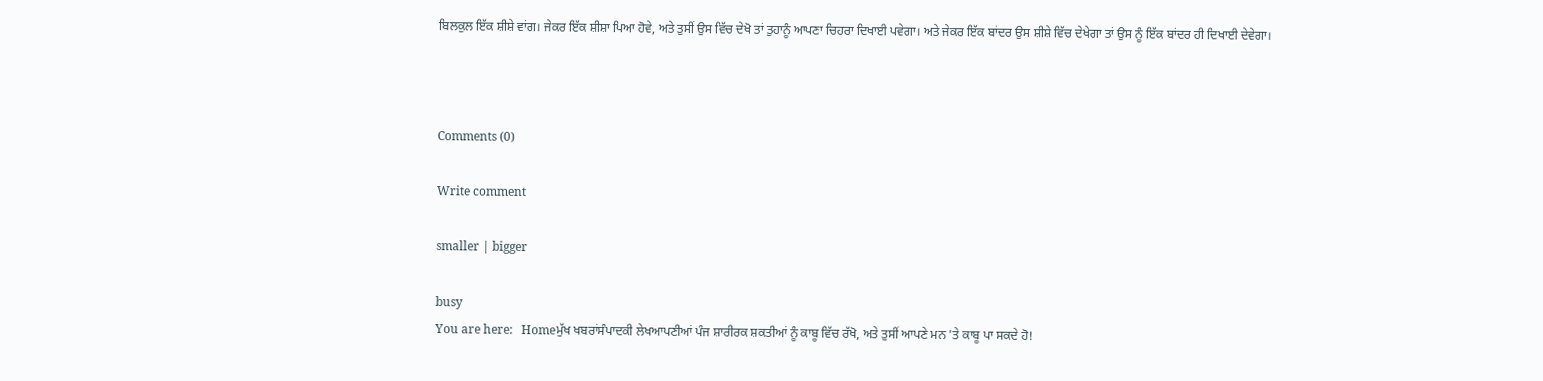ਬਿਲਕੁਲ ਇੱਕ ਸ਼ੀਸ਼ੇ ਵਾਂਗ। ਜੇਕਰ ਇੱਕ ਸ਼ੀਸ਼ਾ ਪਿਆ ਹੋਵੇ, ਅਤੇ ਤੁਸੀਂ ਉਸ ਵਿੱਚ ਦੇਖੋ ਤਾਂ ਤੁਹਾਨੂੰ ਆਪਣਾ ਚਿਹਰਾ ਦਿਖਾਈ ਪਵੇਗਾ। ਅਤੇ ਜੇਕਰ ਇੱਕ ਬਾਂਦਰ ਉਸ ਸ਼ੀਸ਼ੇ ਵਿੱਚ ਦੇਖੇਗਾ ਤਾਂ ਉਸ ਨੂੰ ਇੱਕ ਬਾਂਦਰ ਹੀ ਦਿਖਾਈ ਦੇਵੇਗਾ।



Comments (0)

Write comment

smaller | bigger

busy
You are here:   Homeਮੁੱਖ ਖਬਰਾਂਸੰਪਾਦਕੀ ਲੇਖਆਪਣੀਆਂ ਪੰਜ ਸ਼ਾਰੀਰਕ ਸ਼ਕਤੀਆਂ ਨੂੰ ਕਾਬੂ ਵਿੱਚ ਰੱਖੋ, ਅਤੇ ਤੁਸੀਂ ਆਪਣੇ ਮਨ 'ਤੇ ਕਾਬੂ ਪਾ ਸਕਦੇ ਹੋ!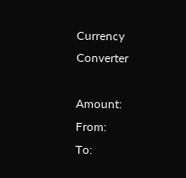Currency Converter

Amount:
From:
To: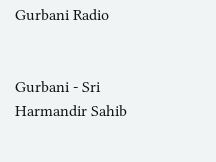Gurbani Radio


Gurbani - Sri Harmandir Sahib